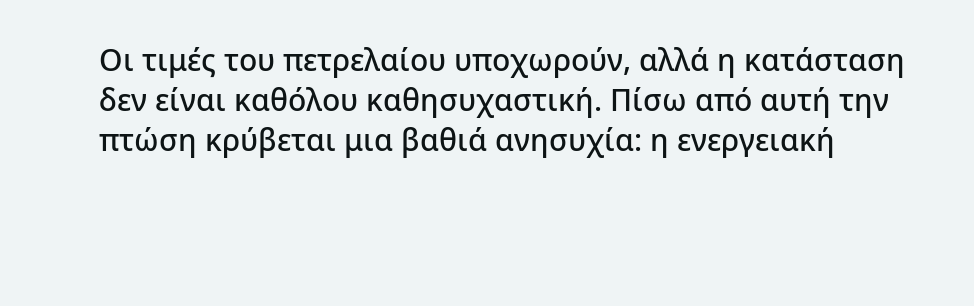Οι τιμές του πετρελαίου υποχωρούν, αλλά η κατάσταση δεν είναι καθόλου καθησυχαστική. Πίσω από αυτή την πτώση κρύβεται μια βαθιά ανησυχία: η ενεργειακή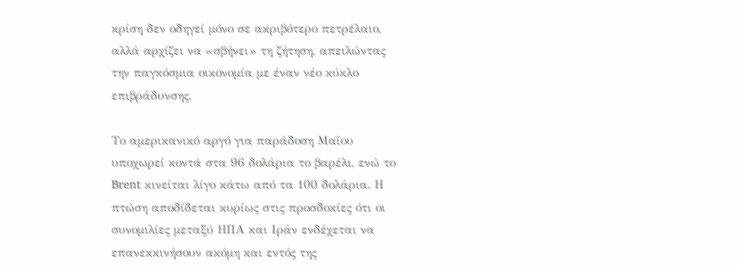κρίση δεν οδηγεί μόνο σε ακριβότερο πετρέλαιο, αλλά αρχίζει να «σβήνει» τη ζήτηση, απειλώντας την παγκόσμια οικονομία με έναν νέο κύκλο επιβράδυνσης.

Το αμερικανικό αργό για παράδοση Μαΐου υποχωρεί κοντά στα 96 δολάρια το βαρέλι, ενώ το Brent κινείται λίγο κάτω από τα 100 δολάρια. Η πτώση αποδίδεται κυρίως στις προσδοκίες ότι οι συνομιλίες μεταξύ ΗΠΑ και Ιράν ενδέχεται να επανεκκινήσουν ακόμη και εντός της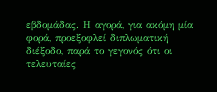εβδομάδας. Η αγορά, για ακόμη μία φορά, προεξοφλεί διπλωματική διέξοδο, παρά το γεγονός ότι οι τελευταίες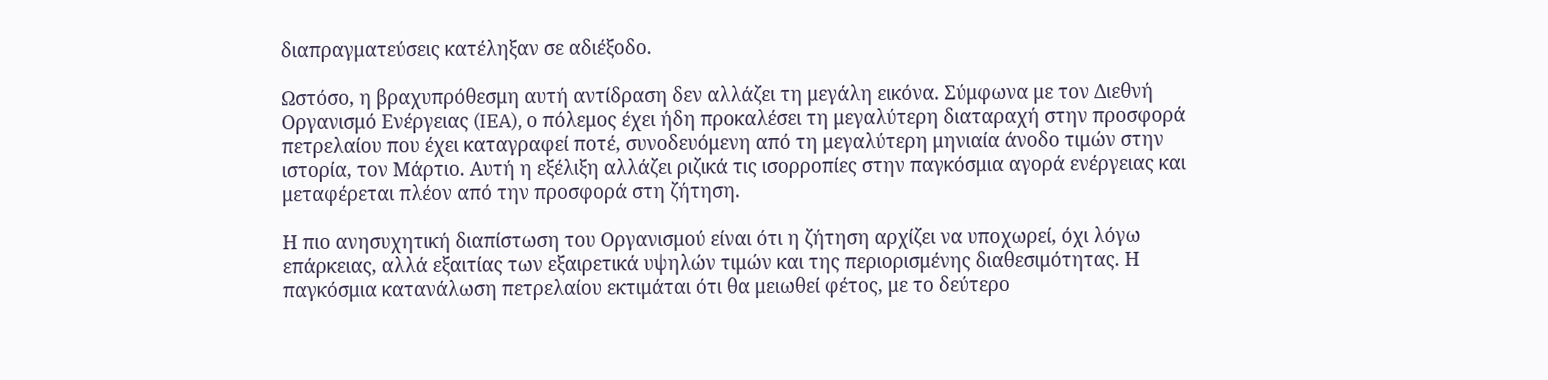διαπραγματεύσεις κατέληξαν σε αδιέξοδο.

Ωστόσο, η βραχυπρόθεσμη αυτή αντίδραση δεν αλλάζει τη μεγάλη εικόνα. Σύμφωνα με τον Διεθνή Οργανισμό Ενέργειας (IEA), ο πόλεμος έχει ήδη προκαλέσει τη μεγαλύτερη διαταραχή στην προσφορά πετρελαίου που έχει καταγραφεί ποτέ, συνοδευόμενη από τη μεγαλύτερη μηνιαία άνοδο τιμών στην ιστορία, τον Μάρτιο. Αυτή η εξέλιξη αλλάζει ριζικά τις ισορροπίες στην παγκόσμια αγορά ενέργειας και μεταφέρεται πλέον από την προσφορά στη ζήτηση.

Η πιο ανησυχητική διαπίστωση του Οργανισμού είναι ότι η ζήτηση αρχίζει να υποχωρεί, όχι λόγω επάρκειας, αλλά εξαιτίας των εξαιρετικά υψηλών τιμών και της περιορισμένης διαθεσιμότητας. Η παγκόσμια κατανάλωση πετρελαίου εκτιμάται ότι θα μειωθεί φέτος, με το δεύτερο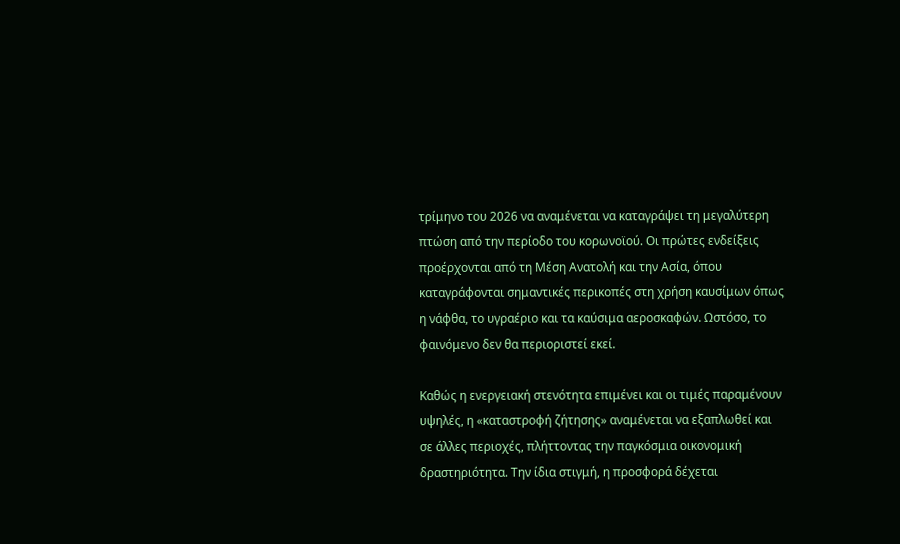τρίμηνο του 2026 να αναμένεται να καταγράψει τη μεγαλύτερη πτώση από την περίοδο του κορωνοϊού. Οι πρώτες ενδείξεις προέρχονται από τη Μέση Ανατολή και την Ασία, όπου καταγράφονται σημαντικές περικοπές στη χρήση καυσίμων όπως η νάφθα, το υγραέριο και τα καύσιμα αεροσκαφών. Ωστόσο, το φαινόμενο δεν θα περιοριστεί εκεί.

Καθώς η ενεργειακή στενότητα επιμένει και οι τιμές παραμένουν υψηλές, η «καταστροφή ζήτησης» αναμένεται να εξαπλωθεί και σε άλλες περιοχές, πλήττοντας την παγκόσμια οικονομική δραστηριότητα. Την ίδια στιγμή, η προσφορά δέχεται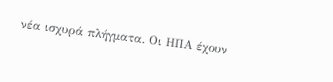νέα ισχυρά πλήγματα. Οι ΗΠΑ έχουν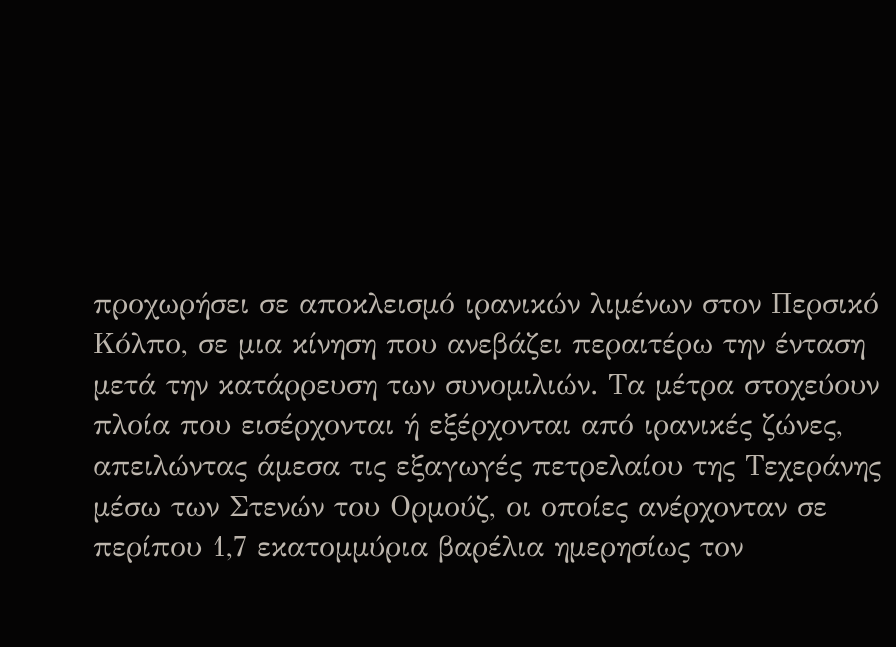προχωρήσει σε αποκλεισμό ιρανικών λιμένων στον Περσικό Κόλπο, σε μια κίνηση που ανεβάζει περαιτέρω την ένταση μετά την κατάρρευση των συνομιλιών. Τα μέτρα στοχεύουν πλοία που εισέρχονται ή εξέρχονται από ιρανικές ζώνες, απειλώντας άμεσα τις εξαγωγές πετρελαίου της Τεχεράνης μέσω των Στενών του Ορμούζ, οι οποίες ανέρχονταν σε περίπου 1,7 εκατομμύρια βαρέλια ημερησίως τον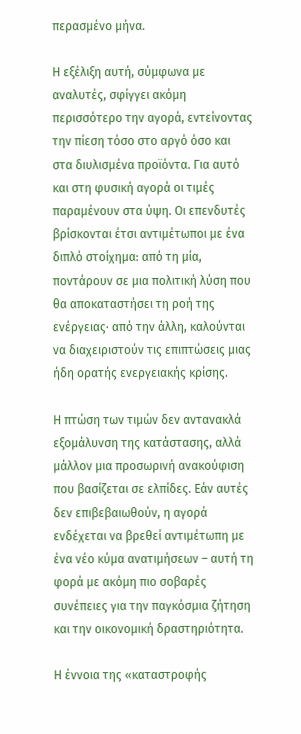περασμένο μήνα.

Η εξέλιξη αυτή, σύμφωνα με αναλυτές, σφίγγει ακόμη περισσότερο την αγορά, εντείνοντας την πίεση τόσο στο αργό όσο και στα διυλισμένα προϊόντα. Για αυτό και στη φυσική αγορά οι τιμές παραμένουν στα ύψη. Οι επενδυτές βρίσκονται έτσι αντιμέτωποι με ένα διπλό στοίχημα: από τη μία, ποντάρουν σε μια πολιτική λύση που θα αποκαταστήσει τη ροή της ενέργειας· από την άλλη, καλούνται να διαχειριστούν τις επιπτώσεις μιας ήδη ορατής ενεργειακής κρίσης.

Η πτώση των τιμών δεν αντανακλά εξομάλυνση της κατάστασης, αλλά μάλλον μια προσωρινή ανακούφιση που βασίζεται σε ελπίδες. Εάν αυτές δεν επιβεβαιωθούν, η αγορά ενδέχεται να βρεθεί αντιμέτωπη με ένα νέο κύμα ανατιμήσεων – αυτή τη φορά με ακόμη πιο σοβαρές συνέπειες για την παγκόσμια ζήτηση και την οικονομική δραστηριότητα.

Η έννοια της «καταστροφής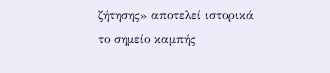ζήτησης» αποτελεί ιστορικά το σημείο καμπής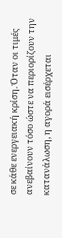σε κάθε ενεργειακή κρίση. Όταν οι τιμές ανεβαίνουν τόσο ώστε να περιορίζουν την κατανάλωση, η αγορά εισέρχεται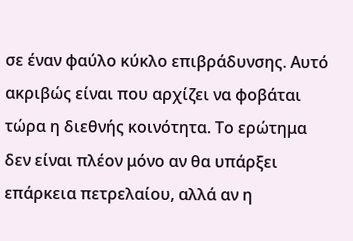σε έναν φαύλο κύκλο επιβράδυνσης. Αυτό ακριβώς είναι που αρχίζει να φοβάται τώρα η διεθνής κοινότητα. Το ερώτημα δεν είναι πλέον μόνο αν θα υπάρξει επάρκεια πετρελαίου, αλλά αν η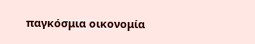παγκόσμια οικονομία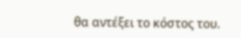θα αντέξει το κόστος του.